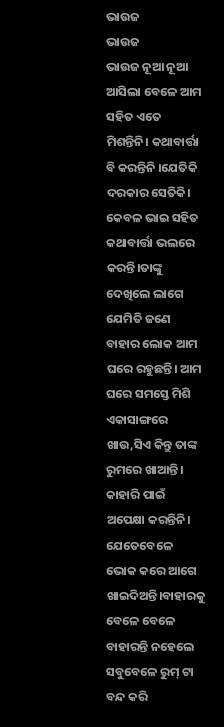ଭାଉଜ
ଭାଉଜ
ଭାଉଜ ନୂଆ ନୂଆ ଆସିଲା ବେଳେ ଆମ ସହିତ ଏତେ ମିଶନ୍ତିନି। କଥାବାର୍ତ୍ତା ବି କରନ୍ତିନି ।ଯେତିକି ଦରକାର ସେତିକି। କେବଳ ଭାଇ ସହିତ କଥାବାର୍ତ୍ତା ଭଲରେ କରନ୍ତି।ତାଙ୍କୁ ଦେଖିଲେ ଲାଗେ ଯେମିତି ଜଣେ ବାହାର ଲୋକ ଆମ ଘରେ ରହୁଛନ୍ତି। ଆମ ଘରେ ସମସ୍ତେ ମିଶି ଏକାସାଙ୍ଗରେ ଖାଉ,ସିଏ କିନ୍ତୁ ତାଙ୍କ ରୁମରେ ଖାଆନ୍ତି। କାହାରି ପାଇଁ ଅପେକ୍ଷା କରନ୍ତିନି। ଯେତେବେଳେ ଭୋକ କରେ ଆଗେ ଖାଇଦିଅନ୍ତି।ବାହାରକୁ ବେଳେ ବେଳେ ବାହାରନ୍ତି ନହେଲେ ସବୁବେଳେ ରୁମ୍ ଟା ବନ୍ଦ କରି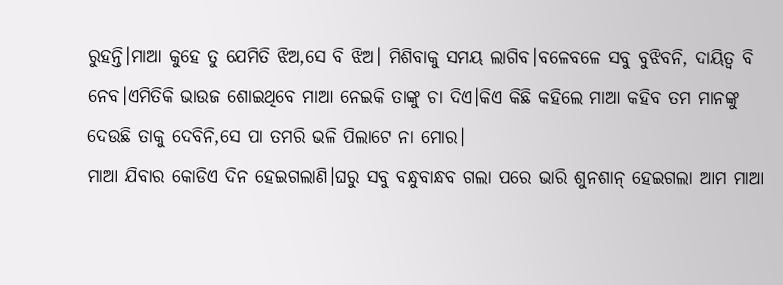ରୁହନ୍ତି।ମାଆ କୁହେ ତୁ ଯେମିତି ଝିଅ,ସେ ବି ଝିଅ। ମିଶିବାକୁ ସମୟ ଲାଗିବ।ବଳେବଳେ ସବୁ ବୁଝିବନି, ଦାୟିତ୍ଵ ବି ନେବ।ଏମିତିକି ଭାଉଜ ଶୋଇଥିବେ ମାଆ ନେଇକି ତାଙ୍କୁ ଚା ଦିଏ।କିଏ କିଛି କହିଲେ ମାଆ କହିବ ତମ ମାନଙ୍କୁ ଦେଉଛି ତାକୁ ଦେବିନି,ସେ ପା ତମରି ଭଳି ପିଲାଟେ ନା ମୋର।
ମାଆ ଯିବାର କୋଡିଏ ଦିନ ହେଇଗଲାଣି।ଘରୁ ସବୁ ବନ୍ଧୁବାନ୍ଧବ ଗଲା ପରେ ଭାରି ଶୁନଶାନ୍ ହେଇଗଲା ଆମ ମାଆ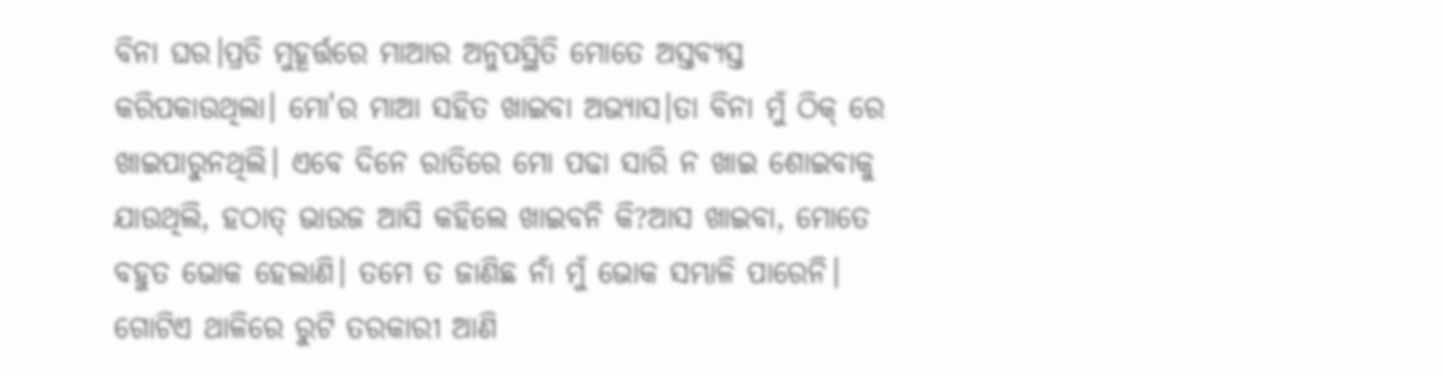ବିନା ଘର।ପ୍ରତି ମୁହୂର୍ତ୍ତରେ ମାଆର ଅନୁପସ୍ଥିତି ମୋତେ ଅସ୍ତବ୍ୟସ୍ତ କରିପକାଉଥିଲା। ମୋ'ର ମାଆ ସହିତ ଖାଇବା ଅଭ୍ୟାସ।ତା ବିନା ମୁଁ ଠିକ୍ ରେ ଖାଇପାରୁନଥିଲି। ଏବେ ଦିନେ ରାତିରେ ମୋ ପଢା ସାରି ନ ଖାଇ ଶୋଇବାକୁ ଯାଉଥିଲି, ହଠାତ୍ ଭାଉଜ ଆସି କହିଲେ ଖାଇବନି କି?ଆସ ଖାଇବା, ମୋତେ ବହୁତ ଭୋକ ହେଲାଣି। ତମେ ତ ଜାଣିଛ ନାଁ ମୁଁ ଭୋକ ସମ୍ଭାଳି ପାରେନି। ଗୋଟିଏ ଥାଳିରେ ରୁଟି ତରକାରୀ ଆଣି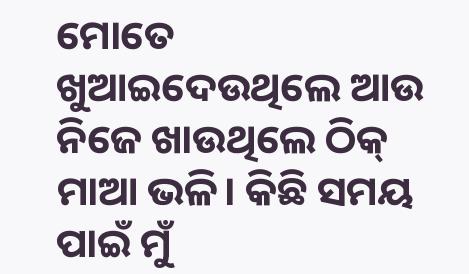ମୋତେ ଖୁଆଇଦେଉଥିଲେ ଆଉ ନିଜେ ଖାଉଥିଲେ ଠିକ୍ ମାଆ ଭଳି। କିଛି ସମୟ ପାଇଁ ମୁଁ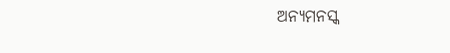ଅନ୍ୟମନସ୍କ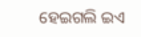ହେଇଗଲି ଇଏ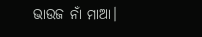ଭାଉଜ ନାଁ ମାଆ।